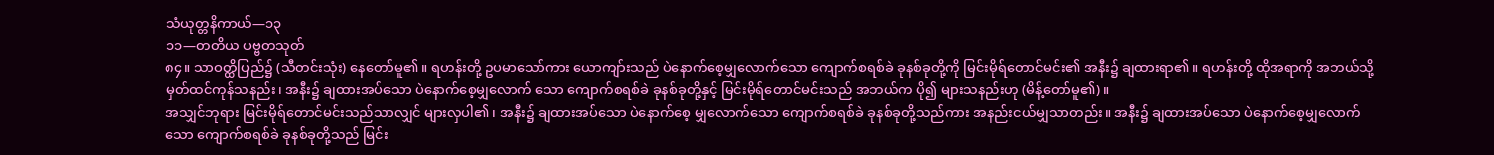သံယုတ္တနိကာယ်—၁၃
၁၁—တတိယ ပဗ္ဗတသုတ်
၈၄။ သာဝတ္ထိပြည်၌ (သီတင်းသုံး) နေတော်မူ၏။ ရဟန်းတို့ ဥပမာသော်ကား ယောကျာ်းသည် ပဲနောက်စေ့မျှလောက်သော ကျောက်စရစ်ခဲ ခုနစ်ခုတို့ကို မြင်းမိုရ်တောင်မင်း၏ အနီး၌ ချထားရာ၏။ ရဟန်းတို့ ထိုအရာကို အဘယ်သို့ မှတ်ထင်ကုန်သနည်း၊ အနီး၌ ချထားအပ်သော ပဲနောက်စေ့မျှလောက် သော ကျောက်စရစ်ခဲ ခုနစ်ခုတို့နှင့် မြင်းမိုရ်တောင်မင်းသည် အဘယ်က ပို၍ များသနည်းဟု (မိန့်တော်မူ၏)။
အသျှင်ဘုရား မြင်းမိုရ်တောင်မင်းသည်သာလျှင် များလှပါ၏၊ အနီး၌ ချထားအပ်သော ပဲနောက်စေ့ မျှလောက်သော ကျောက်စရစ်ခဲ ခုနစ်ခုတို့သည်ကား အနည်းငယ်မျှသာတည်း။ အနီး၌ ချထားအပ်သော ပဲနောက်စေ့မျှလောက်သော ကျောက်စရစ်ခဲ ခုနစ်ခုတို့သည် မြင်း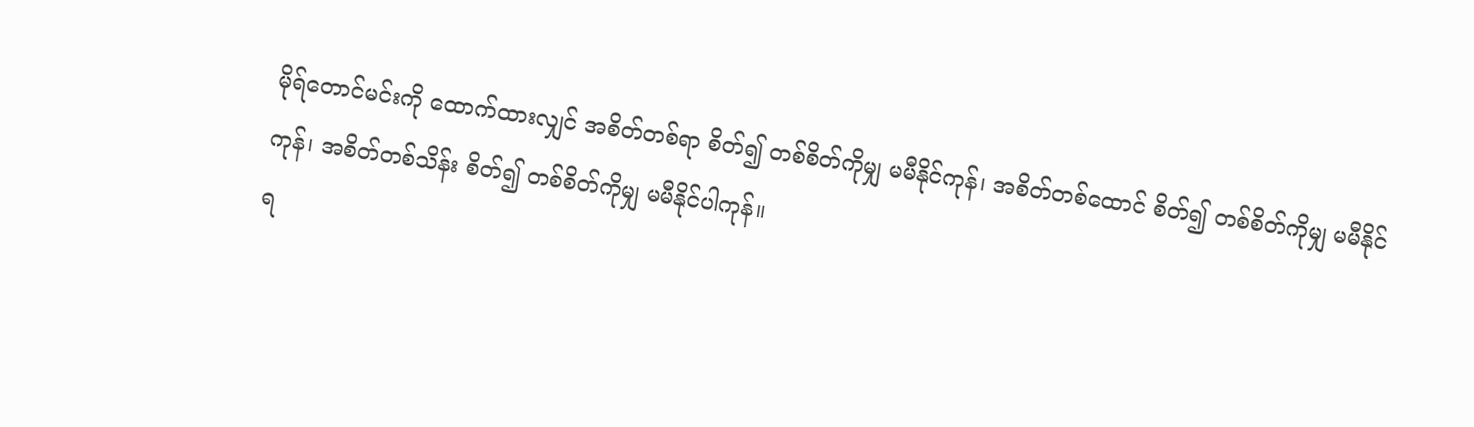မိုရ်တောင်မင်းကို ထောက်ထားလျှင် အစိတ်တစ်ရာ စိတ်၍ တစ်စိတ်ကိုမျှ မမီနိုင်ကုန်၊ အစိတ်တစ်ထောင် စိတ်၍ တစ်စိတ်ကိုမျှ မမီနိုင်ကုန်၊ အစိတ်တစ်သိန်း စိတ်၍ တစ်စိတ်ကိုမျှ မမီနိုင်ပါကုန်။
ရ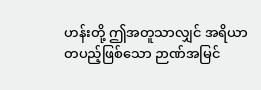ဟန်းတို့ ဤအတူသာလျှင် အရိယာတပည့်ဖြစ်သော ဉာဏ်အမြင်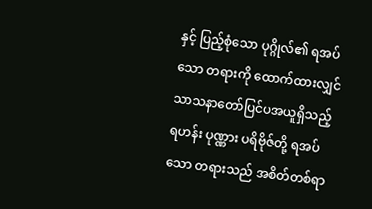နှင့် ပြည့်စုံသော ပုဂ္ဂိုလ်၏ ရအပ်သော တရားကို ထောက်ထားလျှင် သာသနာတော်ပြင်ပအယူရှိသည့် ရဟန်း ပုဏ္ဏား ပရိဗိုဇ်တို့ ရအပ်သော တရားသည် အစိတ်တစ်ရာ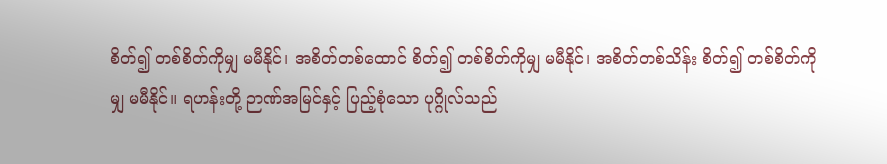စိတ်၍ တစ်စိတ်ကိုမျှ မမီနိုင်၊ အစိတ်တစ်ထောင် စိတ်၍ တစ်စိတ်ကိုမျှ မမီနိုင်၊ အစိတ်တစ်သိန်း စိတ်၍ တစ်စိတ်ကိုမျှ မမီနိုင်။ ရဟန်းတို့ ဉာဏ်အမြင်နှင့် ပြည့်စုံသော ပုဂ္ဂိုလ်သည်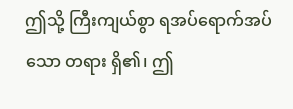ဤသို့ ကြီးကျယ်စွာ ရအပ်ရောက်အပ်သော တရား ရှိ၏၊ ဤ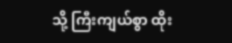သို့ ကြီးကျယ်စွာ ထိုး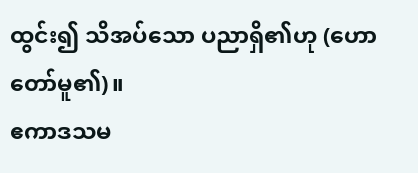ထွင်း၍ သိအပ်သော ပညာရှိ၏ဟု (ဟောတော်မူ၏)။
ဧကာဒသမ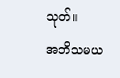သုတ်။
အဘိသမယ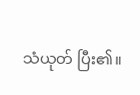သံယုတ် ပြီး၏။